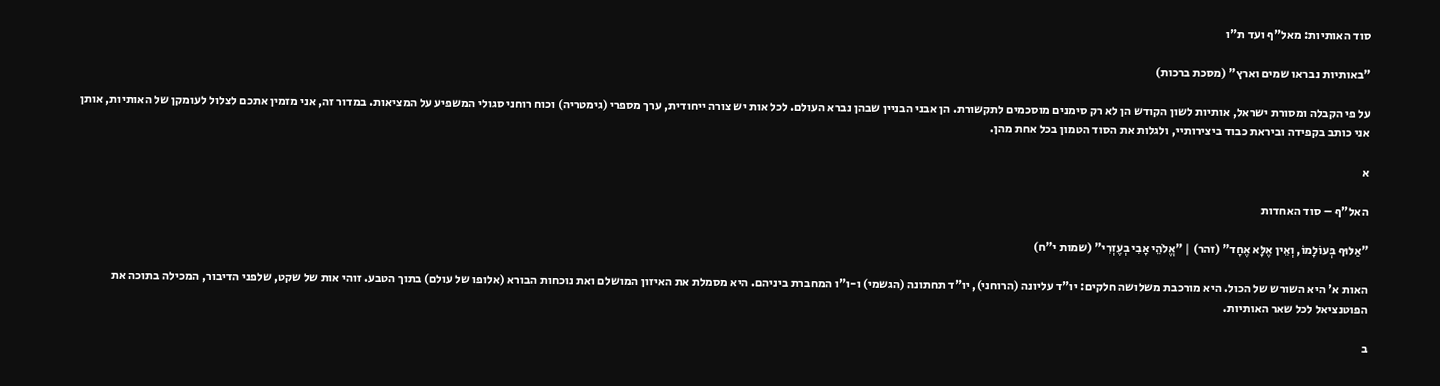סוד האותיות: מאל"ף ועד ת"ו

"באותיות נבראו שמים וארץ" (מסכת ברכות)

על פי הקבלה ומסורת ישראל, אותיות לשון הקודש הן לא רק סימנים מוסכמים לתקשורת. הן אבני הבניין שבהן נברא העולם. לכל אות יש צורה ייחודית, ערך מספרי (גימטריה) וכוח רוחני סגולי המשפיע על המציאות. במדור זה, אני מזמין אתכם לצלול לעומקן של האותיות, אותן אני כותב בקפידה וביראת כבוד ביצירותיי, ולגלות את הסוד הטמון בכל אחת מהן.

א

האל"ף – סוד האחדות

"אַלּוּף בְּעוֹלָמוֹ, וְאֵין אֶלָּא אֶחָד" (זהר) | "אֱלֹהֵי אָבִי בְעֶזְרִי" (שמות י"ח)

האות א' היא השורש של הכול. היא מורכבת משלושה חלקים: יו"ד עליונה (הרוחני), יו"ד תחתונה (הגשמי) ו-ו"ו המחברת ביניהם. היא מסמלת את האיזון המושלם ואת נוכחות הבורא (אלופו של עולם) בתוך הטבע. זוהי אות של שקט, שלפני הדיבור, המכילה בתוכה את הפוטנציאל לכל שאר האותיות.

ב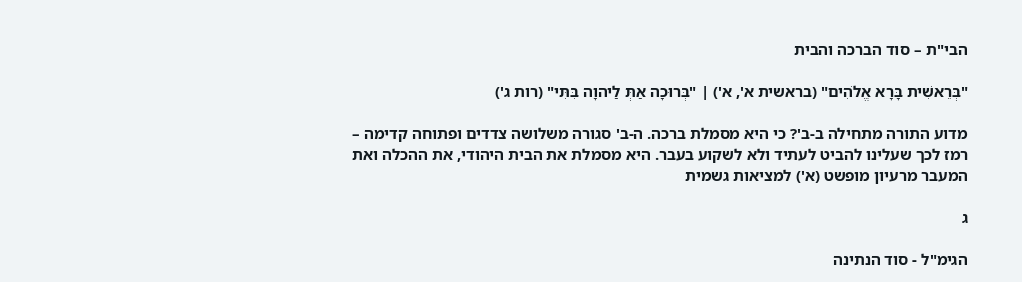הבי"ת – סוד הברכה והבית

"בְּרֵאשִׁית בָּרָא אֱלֹהִים" (בראשית א', א') | "בְּרוּכָה אַתְּ לַיהוָה בִּתִּי" (רות ג')

מדוע התורה מתחילה ב-ב'? כי היא מסמלת ברכה. ה-ב' סגורה משלושה צדדים ופתוחה קדימה – רמז לכך שעלינו להביט לעתיד ולא לשקוע בעבר. היא מסמלת את הבית היהודי, את ההכלה ואת המעבר מרעיון מופשט (א') למציאות גשמית

ג

הגימ"ל - סוד הנתינה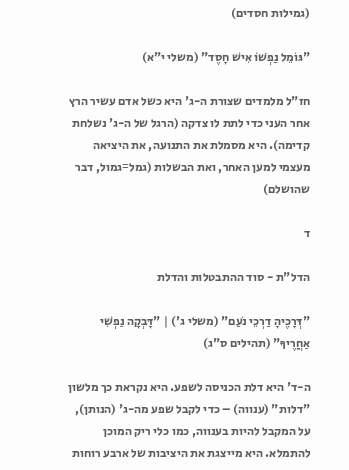(גמילות חסדים)

"גּוֹמֵל נַפְשׁוֹ אִישׁ חָסֶד" (משלי י"א)

חז"ל מלמדים שצורת ה-ג' היא כשל אדם עשיר הרץ אחר העני כדי לתת לו צדקה (הרגל של ה-ג' נשלחת קדימה). היא מסמלת את התנועה, את היציאה מעצמי למען האחר, ואת הבשלות (גמל=גמול, דבר שהושלם)

ד

הדל"ת - סוד ההתבטלות והדלת

"דְּרָכֶיהָ דַרְכֵי נֹעַם" (משלי ג') | "דָּבְקָה נַפְשִׁי אַחֲרֶיךָ" (תהילים ס"ג)

ה-ד' היא דלת הכניסה לשפע. היא נקראת כך מלשון "דלות" (ענווה) – כדי לקבל שפע מה-ג' (הנותן), על המקבל להיות בענווה, כמו כלי ריק המוכן להתמלא. היא מייצגת את היציבות של ארבע רוחות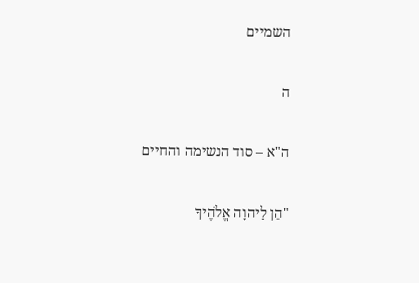השמיים

ה

ה"א – סוד הנשימה והחיים

"הֵן לַיהוָה אֱלֹהֶיךָ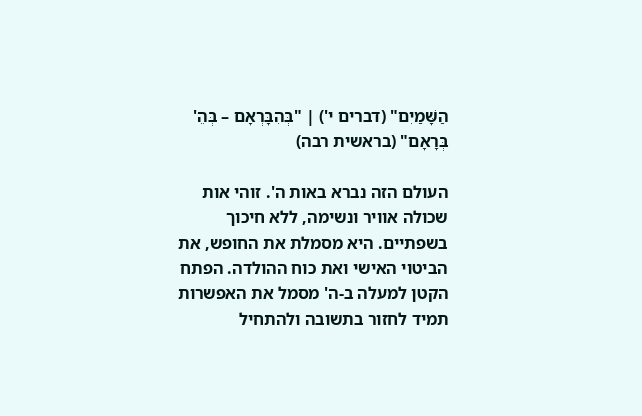הַשָּׁמַיִם" (דברים י') | "בְּהִבָּרְאָם – בְּהֵ' בְּרָאָם" (בראשית רבה)

העולם הזה נברא באות ה'. זוהי אות שכולה אוויר ונשימה, ללא חיכוך בשפתיים. היא מסמלת את החופש, את הביטוי האישי ואת כוח ההולדה. הפתח הקטן למעלה ב-ה' מסמל את האפשרות תמיד לחזור בתשובה ולהתחיל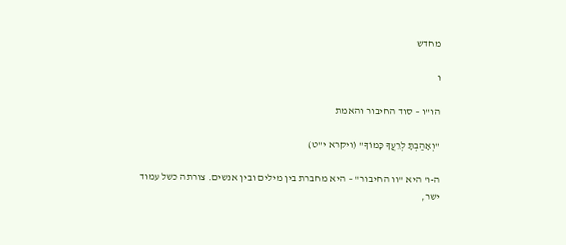מחדש

ו

הו"ו – סוד החיבור והאמת

"וְאָהַבְתָּ לְרֵעֲךָ כָּמוֹךָ" (ויקרא י"ט)

ה-ו' היא "וו החיבור" – היא מחברת בין מילים ובין אנשים. צורתה כשל עמוד ישר,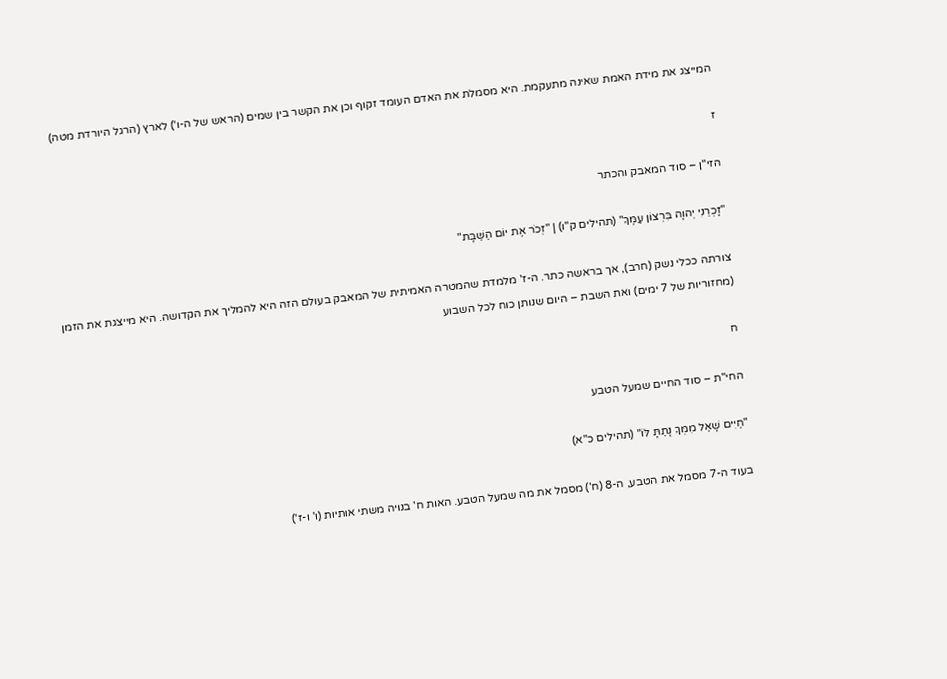המייצג את מידת האמת שאינה מתעקמת. היא מסמלת את האדם העומד זקוף וכן את הקשר בין שמים (הראש של ה-ו') לארץ (הרגל היורדת מטה)

ז

הזי"ן – סוד המאבק והכתר

"זָכְרֵנִי יְהוָה בִּרְצוֹן עַמֶּךָ" (תהילים ק"ו) | "זְכֹר אֶת יוֹם הַשַּׁבָּת"

צורתה ככלי נשק (חרב), אך בראשה כתר. ה-ז' מלמדת שהמטרה האמיתית של המאבק בעולם הזה היא להמליך את הקדושה. היא מייצגת את הזמן (מחזוריות של 7 ימים) ואת השבת – היום שנותן כוח לכל השבוע

ח

החי"ת – סוד החיים שמעל הטבע

"חַיִּים שָׁאַל מִמְּךָ נָתַתָּ לּוֹ" (תהילים כ"א)

בעוד ה-7 מסמל את הטבע, ה-8 (ח') מסמל את מה שמעל הטבע. האות ח' בנויה משתי אותיות (ו' ו-ז')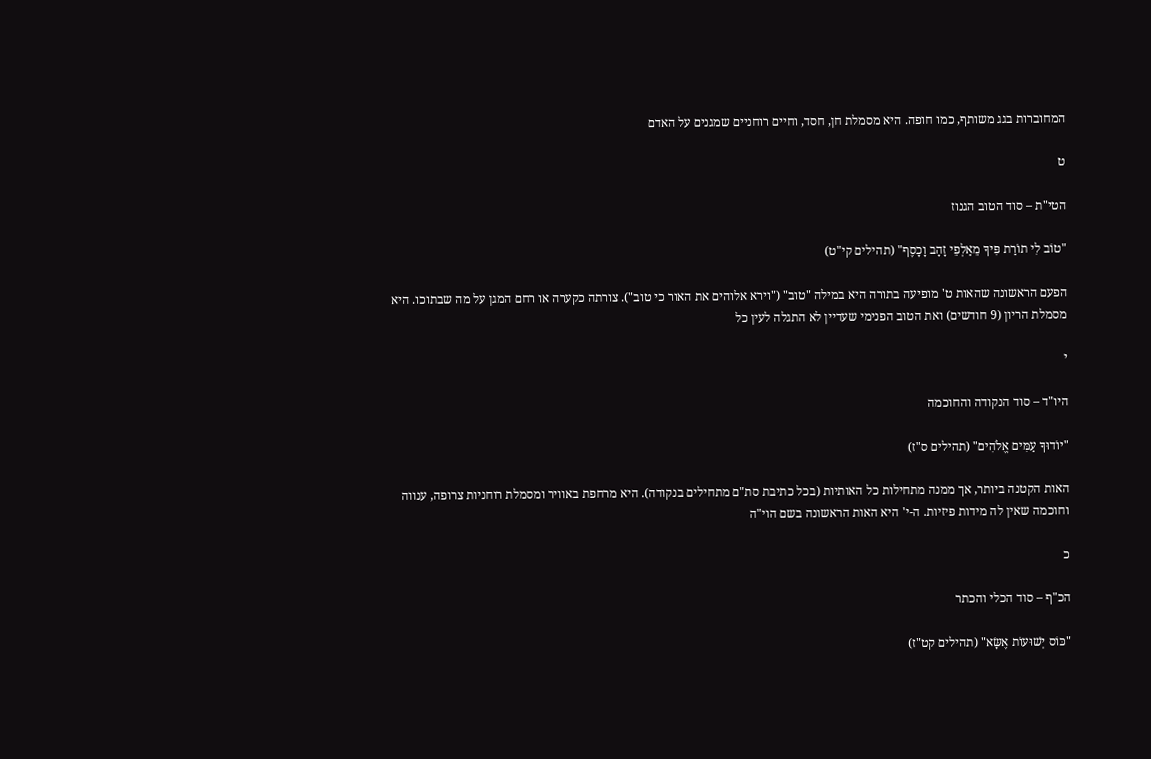המחוברות בגג משותף, כמו חופה. היא מסמלת חן, חסד, וחיים רוחניים שמגנים על האדם

ט

הטי"ת – סוד הטוב הגנוז

"טוֹב לִי תוֹרַת פִּיךָ מֵאַלְפֵי זָהָב וָכָסֶף" (תהילים קי"ט)

הפעם הראשונה שהאות ט' מופיעה בתורה היא במילה "טוב" ("וירא אלוהים את האור כי טוב"). צורתה כקערה או רחם המגן על מה שבתוכו. היא מסמלת הריון (9 חודשים) ואת הטוב הפנימי שעדיין לא התגלה לעין כל

י

היו"ד – סוד הנקודה והחוכמה

"יוֹדוּךָ עַמִּים אֱלֹהִים" (תהילים ס"ז)

האות הקטנה ביותר, אך ממנה מתחילות כל האותיות (בכל כתיבת סת"ם מתחילים בנקודה). היא מרחפת באוויר ומסמלת רוחניות צרופה, ענווה וחוכמה שאין לה מידות פיזיות. ה-י' היא האות הראשונה בשם הוי"ה

כ

הכ"ף – סוד הכלי והכתר

"כּוֹס יְשׁוּעוֹת אֶשָּׂא" (תהילים קט"ז)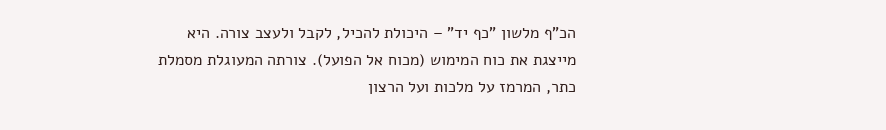הכ"ף מלשון "כף יד" – היכולת להכיל, לקבל ולעצב צורה. היא מייצגת את כוח המימוש (מכוח אל הפועל). צורתה המעוגלת מסמלת כתר, המרמז על מלכות ועל הרצון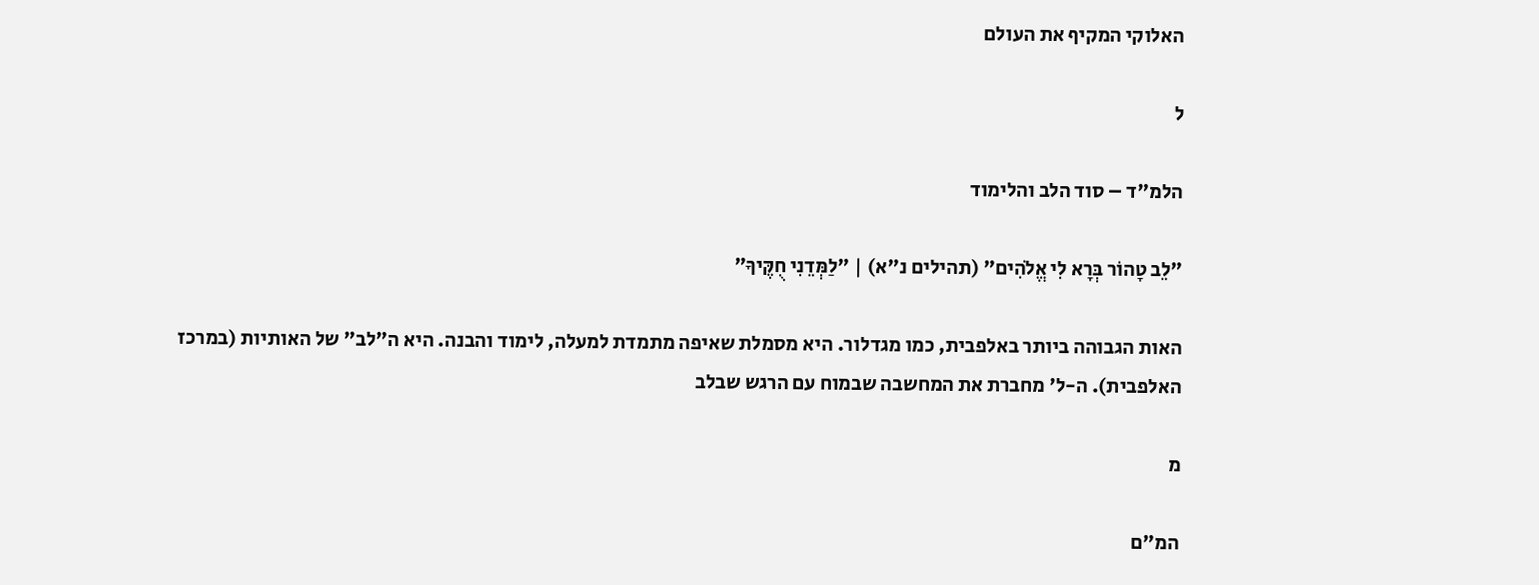האלוקי המקיף את העולם

ל

הלמ"ד – סוד הלב והלימוד

"לֵב טָהוֹר בְּרָא לִי אֱלֹהִים" (תהילים נ"א) | "לַמְּדֵנִי חֻקֶּיךָ"

האות הגבוהה ביותר באלפבית, כמו מגדלור. היא מסמלת שאיפה מתמדת למעלה, לימוד והבנה. היא ה"לב" של האותיות (במרכז האלפבית). ה-ל' מחברת את המחשבה שבמוח עם הרגש שבלב

מ

המ"ם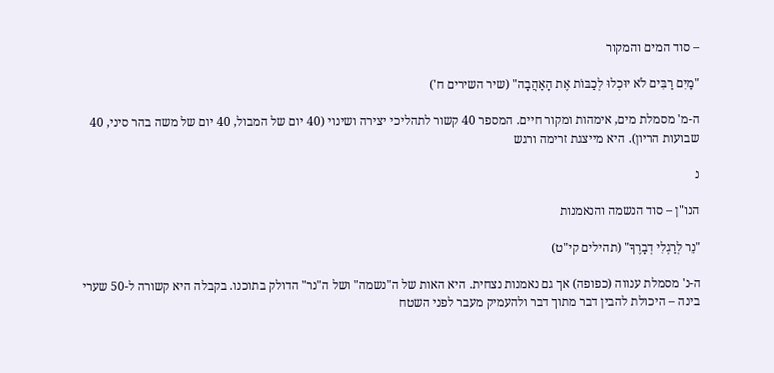– סוד המים והמקור

"מַיִם רַבִּים לֹא יוּכְלוּ לְכַבּוֹת אֶת הָאַהֲבָה" (שיר השירים ח')

ה-מ' מסמלת מים, אימהות ומקור חיים. המספר 40 קשור לתהליכי יצירה ושינוי (40 יום של המבול, 40 יום של משה בהר סיני, 40 שבועות הריון). היא מייצגת זרימה ורגש

נ

הנו"ן – סוד הנשמה והנאמנות

"נֵר לְרַגְלִי דְבָרֶךָ" (תהילים קי"ט)

ה-נ' מסמלת ענווה (כפופה) אך גם נאמנות נצחית. היא האות של ה"נשמה" ושל ה"נר" הדולק בתוכנו. בקבלה היא קשורה ל-50 שערי בינה – היכולת להבין דבר מתוך דבר ולהעמיק מעבר לפני השטח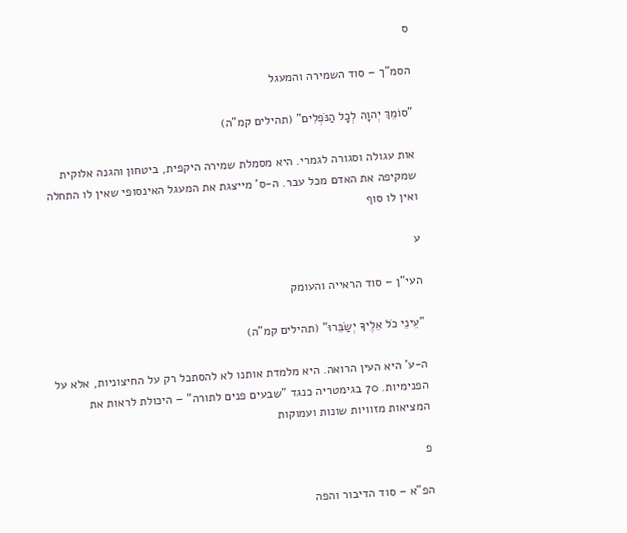ס

הסמ"ך – סוד השמירה והמעגל

"סוֹמֵךְ יְהוָה לְכָל הַנֹּפְלִים" (תהילים קמ"ה)

אות עגולה וסגורה לגמרי. היא מסמלת שמירה היקפית, ביטחון והגנה אלוקית שמקיפה את האדם מכל עבר. ה-ס' מייצגת את המעגל האינסופי שאין לו התחלה ואין לו סוף

ע

העי"ן – סוד הראייה והעומק

"עֵינֵי כֹל אֵלֶיךָ יְשַׂבֵּרוּ" (תהילים קמ"ה)

ה-ע' היא העין הרואה. היא מלמדת אותנו לא להסתכל רק על החיצוניות, אלא על הפנימיות. 70 בגימטריה כנגד "שבעים פנים לתורה" – היכולת לראות את המציאות מזוויות שונות ועמוקות

פ

הפ"א – סוד הדיבור והפה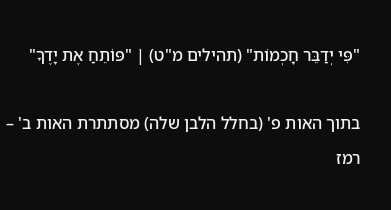"פִּי יְדַבֵּר חָכְמוֹת" (תהילים מ"ט) | "פּוֹתֵחַ אֶת יָדֶךָ"

בתוך האות פ' (בחלל הלבן שלה) מסתתרת האות ב' – רמז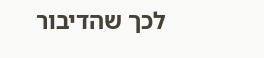לכך שהדיבור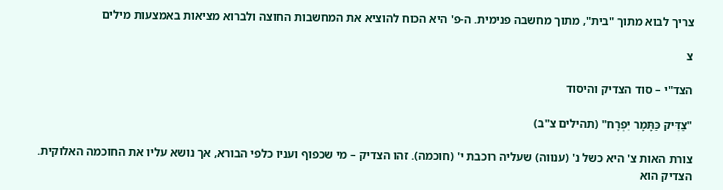צריך לבוא מתוך "בית", מתוך מחשבה פנימית. ה-פ' היא הכוח להוציא את המחשבות החוצה ולברוא מציאות באמצעות מילים

צ

הצד"י – סוד הצדיק והיסוד

"צַדִּיק כַּתָּמָר יִפְרָח" (תהילים צ"ב)

צורת האות צ' היא כשל נ' (ענווה) שעליה רוכבת י' (חוכמה). זהו הצדיק – מי שכפוף ועניו כלפי הבורא, אך נושא עליו את החוכמה האלוקית. הצדיק הוא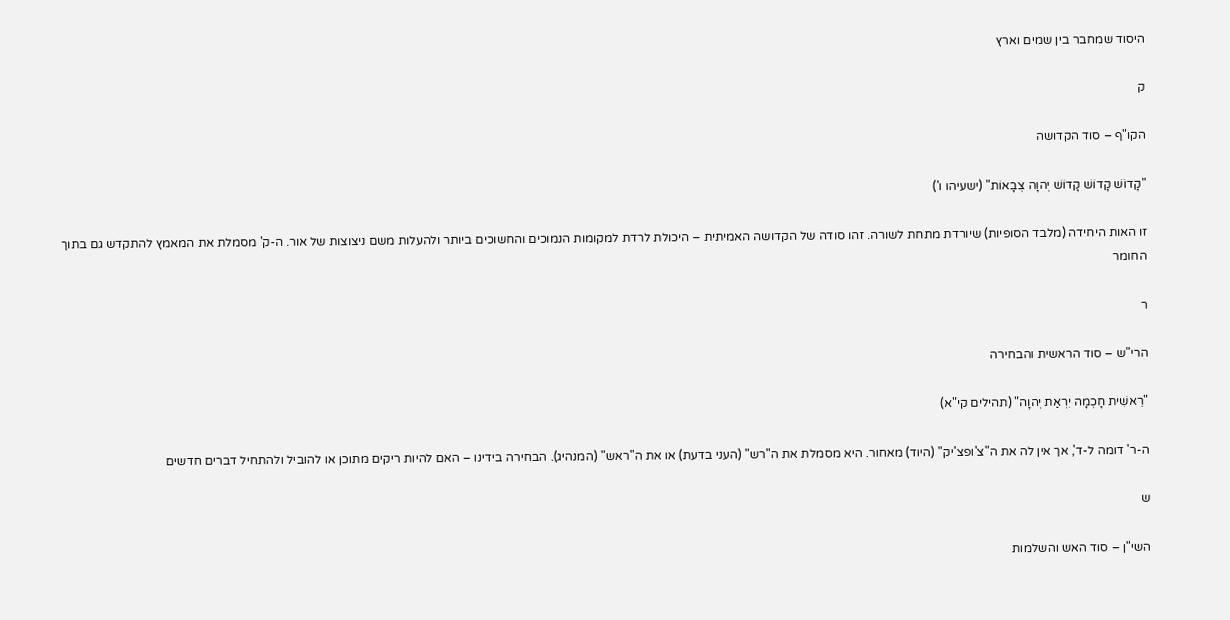היסוד שמחבר בין שמים וארץ

ק

הקו"ף – סוד הקדושה

"קָדוֹשׁ קָדוֹשׁ קָדוֹשׁ יְהוָה צְבָאוֹת" (ישעיהו ו')

זו האות היחידה (מלבד הסופיות) שיורדת מתחת לשורה. זהו סודה של הקדושה האמיתית – היכולת לרדת למקומות הנמוכים והחשוכים ביותר ולהעלות משם ניצוצות של אור. ה-ק' מסמלת את המאמץ להתקדש גם בתוך החומר

ר

הרי"ש – סוד הראשית והבחירה

"רֵאשִׁית חָכְמָה יִרְאַת יְהוָה" (תהילים קי"א)

ה-ר' דומה ל-ד', אך אין לה את ה"צ'ופצ'יק" (היוד) מאחור. היא מסמלת את ה"רש" (העני בדעת) או את ה"ראש" (המנהיג). הבחירה בידינו – האם להיות ריקים מתוכן או להוביל ולהתחיל דברים חדשים

ש

השי"ן – סוד האש והשלמות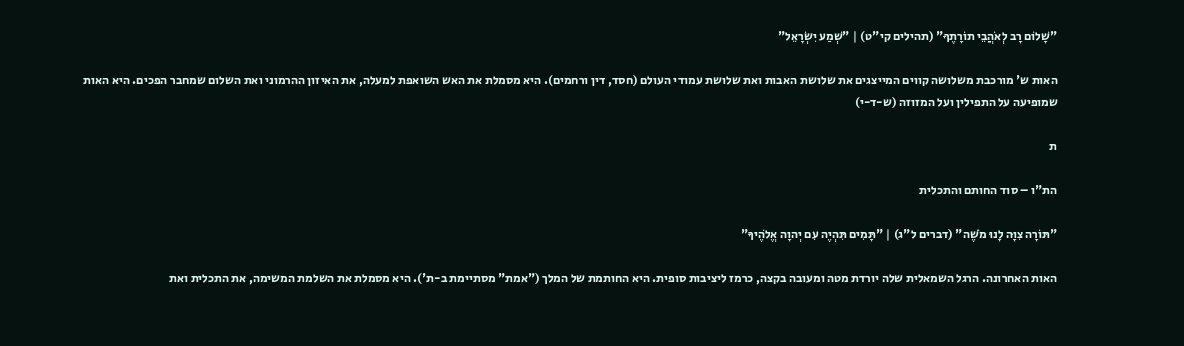"שָׁלוֹם רָב לְאֹהֲבֵי תוֹרָתֶךָ" (תהילים קי"ט) | "שְׁמַע יִשְׂרָאֵל"

האות ש' מורכבת משלושה קווים המייצגים את שלושת האבות ואת שלושת עמודי העולם (חסד, דין ורחמים). היא מסמלת את האש השואפת למעלה, את האיזון ההרמוני ואת השלום שמחבר הפכים. היא האות שמופיעה על התפילין ועל המזוזה (ש-ד-י)

ת

הת"ו – סוד החותם והתכלית

"תּוֹרָה צִוָּה לָנוּ מֹשֶׁה" (דברים ל"ג) | "תָּמִים תִּהְיֶה עִם יְהוָה אֱלֹהֶיךָ"

האות האחרונה. הרגל השמאלית שלה יורדת מטה ומעובה בקצה, כרמז ליציבות סופית. היא החותמת של המלך ("אמת" מסתיימת ב-ת'). היא מסמלת את השלמת המשימה, את התכלית ואת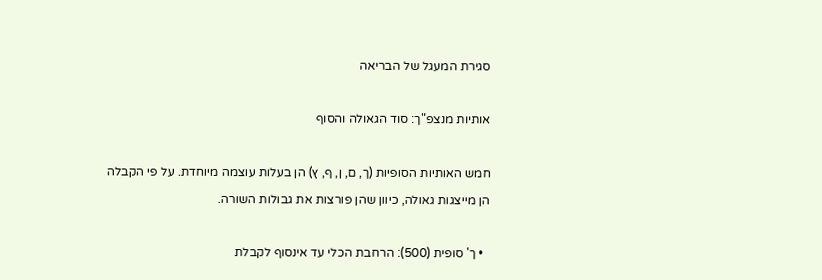סגירת המעגל של הבריאה

אותיות מנצפ"ך: סוד הגאולה והסוף

חמש האותיות הסופיות (ך, ם, ן, ף, ץ) הן בעלות עוצמה מיוחדת. על פי הקבלה הן מייצגות גאולה, כיוון שהן פורצות את גבולות השורה.

  • ך' סופית (500): הרחבת הכלי עד אינסוף לקבלת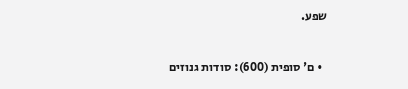שפע.

  • ם' סופית (600): סודות גנוזים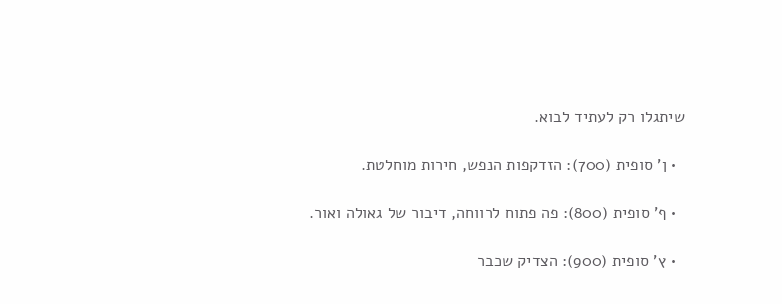שיתגלו רק לעתיד לבוא.

  • ן' סופית (700): הזדקפות הנפש, חירות מוחלטת.

  • ף' סופית (800): פה פתוח לרווחה, דיבור של גאולה ואור.

  • ץ' סופית (900): הצדיק שכבר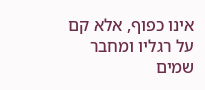אינו כפוף, אלא קם על רגליו ומחבר שמים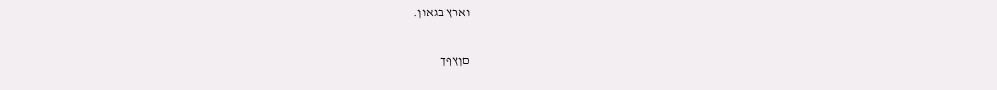וארץ בגאון.

םןץףך